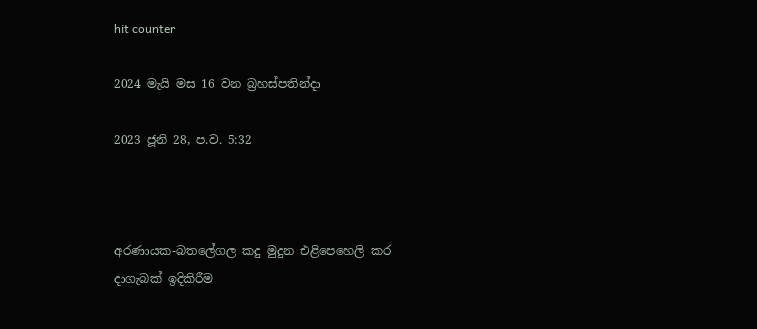hit counter

2024 මැයි මස 16 වන බ්‍රහස්පතින්දා

2023 ජූනි 28, ප.ව. 5:32



අරණායක-බතලේගල කදු මුදුන එළිපෙහෙලි කර දාගැබක් ඉදිකිරීම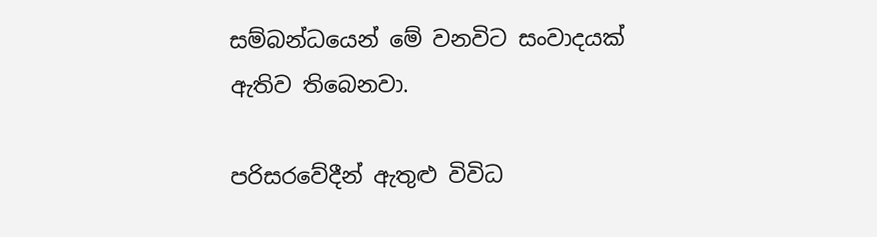සම්බන්ධයෙන් මේ වනවිට සංවාදයක් ඇතිව තිබෙනවා.

පරිසරවේදීන් ඇතුළු විවිධ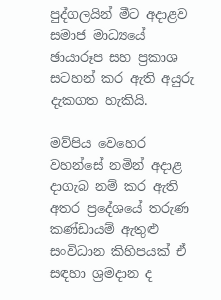පුද්ගලයින් මීට අදාළව සමාජ මාධ්‍යයේ ඡායාරූප සහ ප්‍රකාශ සටහන් කර ඇති අයුරු දැකගත හැකියි.

මව්පිය වෙහෙර වහන්සේ නමින් අදාළ දාගැබ නම් කර ඇති අතර ප්‍රදේශයේ තරුණ කණ්ඩායම් ඇතුළු සංවිධාන කිහිපයක් ඒ සඳහා ශ්‍රමදාන ද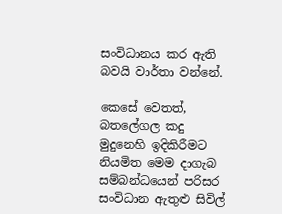සංවිධානය කර ඇති බවයි වාර්තා වන්නේ.

කෙසේ වෙතත්, බතලේගල කදු මුදුනෙහි ඉදිකිරීමට නියමිත මෙම දාගැබ සම්බන්ධයෙන් පරිසර සංවිධාන ඇතුළු සිවිල්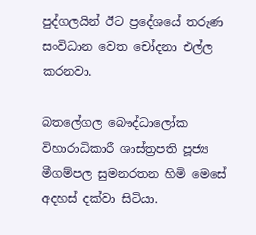පුද්ගලයින් ඊට ප්‍රදේශයේ තරුණ සංවිධාන වෙත චෝදනා එල්ල කරනවා.

බතලේගල බෞද්ධාලෝක විහාරාධිකාරී ශාස්ත්‍රපති පූජ්‍ය මීගම්පල සුමනරතන හිමි මෙසේ අදහස් දක්වා සිටියා.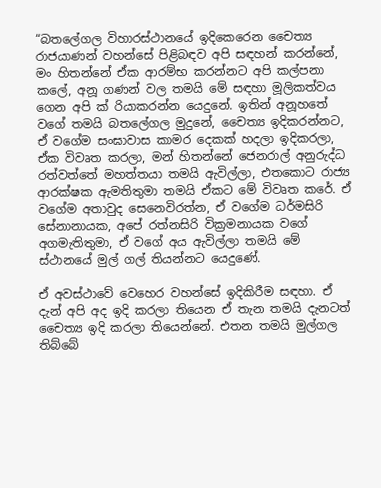“බතලේගල විහාරස්ථානයේ ඉදිකෙරෙන චෛත්‍ය රාජයාණන් වහන්සේ පිළිබඳව අපි සඳහන් කරන්නේ, මං හිතන්නේ ඒක ආරම්භ කරන්නට අපි කල්පනා කලේ, අනූ ගණන් වල තමයි මේ සඳහා මූලිකත්වය ගෙන අපි ක් රියාකරන්න යෙදුනේ. ඉතින් අනූහතේ වගේ තමයි බතලේගල මුදුනේ, චෛත්‍ය ඉදිකරන්නට, ඒ වගේම සංඝාවාස කාමර දෙකක් හදලා ඉදිකරලා, ඒක විවෘත කරලා, මන් හිතන්නේ ජෙනරාල් අනුරුද්ධ රත්වත්තේ මහත්තයා තමයි ඇවිල්ලා, එතකොට රාජ්‍ය ආරක්ෂක ඇමතිතුමා තමයි ඒකට මේ විවෘත කරේ. ඒ වගේම අතාවුද සෙනෙවිරත්න, ඒ වගේම ධර්මසිරි සේනානායක, අපේ රත්නසිරි වික්‍රමනායක වගේ අගමැතිතුමා, ඒ වගේ අය ඇවිල්ලා තමයි මේ ස්ථානයේ මුල් ගල් තියන්නට යෙදුණේ.

ඒ අවස්ථාවේ වෙහෙර වහන්සේ ඉදිකිරීම සඳහා. ඒ දැන් අපි අද ඉදි කරලා තියෙන ඒ තැන තමයි දැනටත් චෛත්‍ය ඉදි කරලා තියෙන්නේ. එතන තමයි මුල්ගල තිබ්බේ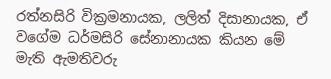රත්නසිරි වික්‍රමනායක, ලලිත් දිසානායක, ඒ වගේම ධර්මසිරි සේනානායක කියන මේ මැති ඇමතිවරු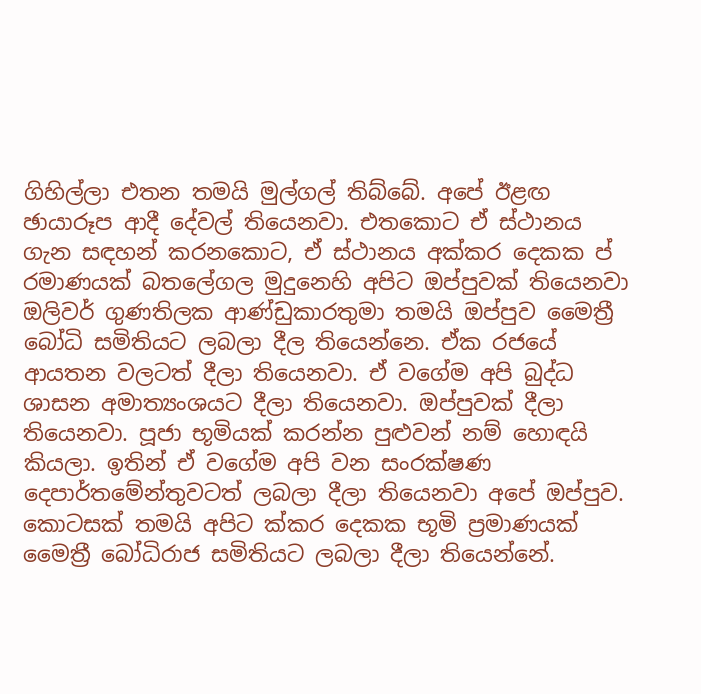ගිහිල්ලා එතන තමයි මුල්ගල් තිබ්බේ. අපේ ඊළඟ ඡායාරූප ආදී දේවල් තියෙනවා. එතකොට ඒ ස්ථානය ගැන සඳහන් කරනකොට, ඒ ස්ථානය අක්කර දෙකක ප් රමාණයක් බතලේගල මුදුනෙහි අපිට ඔප්පුවක් තියෙනවා ඔලිවර් ගුණතිලක ආණ්ඩුකාරතුමා තමයි ඔප්පුව මෛත්‍රී බෝධි සමිතියට ලබලා දීල තියෙන්නෙ. ඒක රජයේ ආයතන වලටත් දීලා තියෙනවා. ඒ වගේම අපි බුද්ධ ශාසන අමාත්‍යංශයට දීලා තියෙනවා. ඔප්පුවක් දීලා තියෙනවා. පූජා භූමියක් කරන්න පුළුවන් නම් හොඳයි කියලා. ඉතින් ඒ වගේම අපි වන සංරක්ෂණ දෙපාර්තමේන්තුවටත් ලබලා දීලා තියෙනවා අපේ ඔප්පුව. කොටසක් තමයි අපිට ක්කර දෙකක භූමි ප්‍රමාණයක් මෛත්‍රී බෝධිරාජ සමිතියට ලබලා දීලා තියෙන්නේ.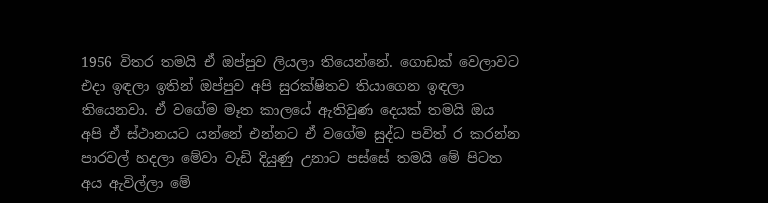1956 විතර තමයි ඒ ඔප්පුව ලියලා තියෙන්නේ. ගොඩක් වෙලාවට එදා ඉඳලා ඉතින් ඔප්පුව අපි සුරක්ෂිතව තියාගෙන ඉඳලා තියෙනවා. ඒ වගේම මෑත කාලයේ ඇතිවුණ දෙයක් තමයි ඔය අපි ඒ ස්ථානයට යන්නේ එන්නට ඒ වගේම සුද්ධ පවිත් ර කරන්න පාරවල් හදලා මේවා වැඩි දියුණු උනාට පස්සේ තමයි මේ පිටත අය ඇවිල්ලා මේ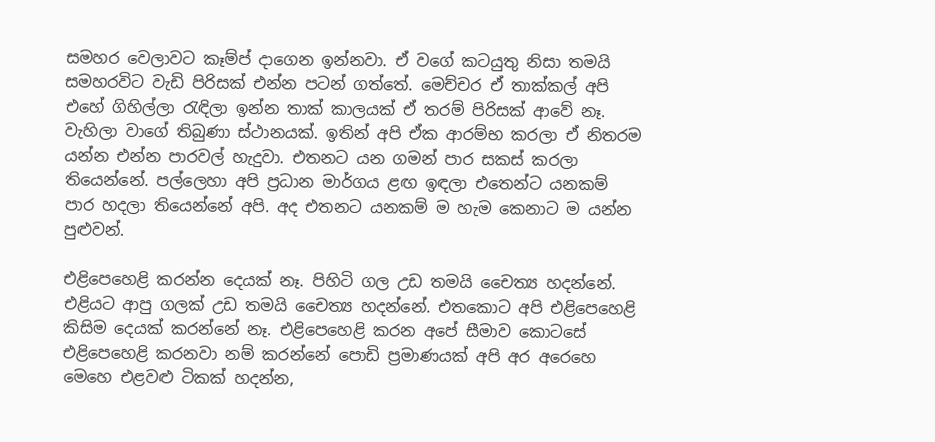සමහර වෙලාවට කෑම්ප් දාගෙන ඉන්නවා. ඒ වගේ කටයුතු නිසා තමයි සමහරවිට වැඩි පිරිසක් එන්න පටන් ගත්තේ. මෙච්චර ඒ තාක්කල් අපි එහේ ගිහිල්ලා රැඳිලා ඉන්න තාක් කාලයක් ඒ තරම් පිරිසක් ආවේ නෑ. වැහිලා වාගේ තිබුණා ස්ථානයක්. ඉතින් අපි ඒක ආරම්භ කරලා ඒ නිතරම යන්න එන්න පාරවල් හැදුවා. එතනට යන ගමන් පාර සකස් කරලා තියෙන්නේ. පල්ලෙහා අපි ප්‍රධාන මාර්ගය ළඟ ඉඳලා එතෙන්ට යනකම් පාර හදලා තියෙන්නේ අපි. අද එතනට යනකම් ම හැම කෙනාට ම යන්න පුළුවන්.

එළිපෙහෙළි කරන්න දෙයක් නෑ. පිහිටි ගල උඩ තමයි චෛත්‍ය හදන්නේ. එළියට ආපු ගලක් උඩ තමයි චෛත්‍ය හදන්නේ. එතකොට අපි එළිපෙහෙළි කිසිම දෙයක් කරන්නේ නෑ. එළිපෙහෙළි කරන අපේ සීමාව කොටසේ එළිපෙහෙළි කරනවා නම් කරන්නේ පොඩි ප්‍රමාණයක් අපි අර අරෙහෙ මෙහෙ එළවළු ටිකක් හදන්න,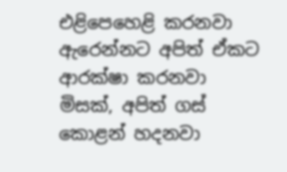එළිපෙහෙළි කරනවා ඇරෙන්නට අපිත් ඒකට ආරක්ෂා කරනවා මිසක්, අපිත් ගස් කොළන් හදනවා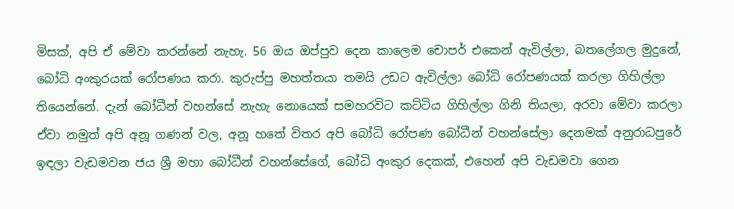මිසක්, අපි ඒ මේවා කරන්නේ නැහැ. 56 ඔය ඔප්පුව දෙන කාලෙම චොපර් එකෙන් ඇවිල්ලා, බතලේගල මුදුනේ, බෝධි අංකුරයක් රෝපණය කරා. කුරුප්පු මහත්තයා තමයි උඩට ඇවිල්ලා බෝධි රෝපණයක් කරලා ගිහිල්ලා තියෙන්නේ. දැන් බෝධීන් වහන්සේ නැහැ නොයෙක් සමහරවිට කට්ටිය ගිහිල්ලා ගිනි තියලා, අරවා මේවා කරලා ඒවා නමුත් අපි අනූ ගණන් වල, අනූ හතේ විතර අපි බෝධි රෝපණ බෝධීන් වහන්සේලා දෙනමක් අනුරාධපුරේ ඉඳලා වැඩමවන ජය ශ්‍රී මහා බෝධීන් වහන්සේගේ, බෝධි අංකුර දෙකක්, එහෙන් අපි වැඩමවා ගෙන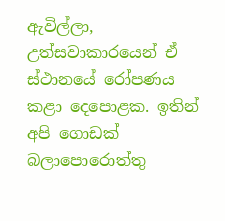ඇවිල්ලා, උත්සවාකාරයෙන් ඒ ස්ථානයේ රෝපණය කළා දෙපොළක. ඉතින් අපි ගොඩක් බලාපොරොත්තු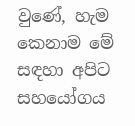වුණේ, හැම කෙනාම මේ සඳහා අපිට සහයෝගය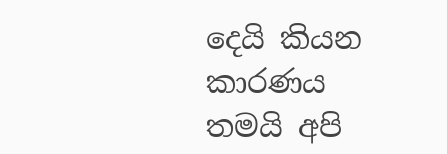දෙයි කියන කාරණය තමයි අපි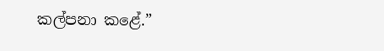කල්පනා කළේ.”